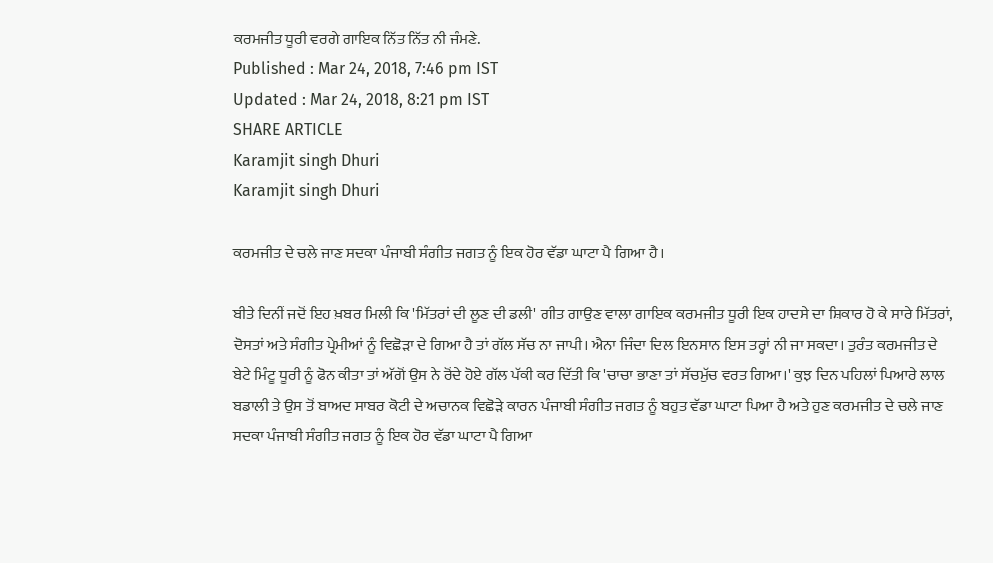ਕਰਮਜੀਤ ਧੂਰੀ ਵਰਗੇ ਗਾਇਕ ਨਿੱਤ ਨਿੱਤ ਨੀ ਜੰਮਣੇ.
Published : Mar 24, 2018, 7:46 pm IST
Updated : Mar 24, 2018, 8:21 pm IST
SHARE ARTICLE
Karamjit singh Dhuri
Karamjit singh Dhuri

ਕਰਮਜੀਤ ਦੇ ਚਲੇ ਜਾਣ ਸਦਕਾ ਪੰਜਾਬੀ ਸੰਗੀਤ ਜਗਤ ਨੂੰ ਇਕ ਹੋਰ ਵੱਡਾ ਘਾਟਾ ਪੈ ਗਿਆ ਹੈ।

ਬੀਤੇ ਦਿਨੀਂ ਜਦੋਂ ਇਹ ਖ਼ਬਰ ਮਿਲੀ ਕਿ 'ਮਿੱਤਰਾਂ ਦੀ ਲੂਣ ਦੀ ਡਲੀ' ਗੀਤ ਗਾਉਣ ਵਾਲਾ ਗਾਇਕ ਕਰਮਜੀਤ ਧੂਰੀ ਇਕ ਹਾਦਸੇ ਦਾ ਸ਼ਿਕਾਰ ਹੋ ਕੇ ਸਾਰੇ ਮਿੱਤਰਾਂ, ਦੋਸਤਾਂ ਅਤੇ ਸੰਗੀਤ ਪ੍ਰੇਮੀਆਂ ਨੂੰ ਵਿਛੋੜਾ ਦੇ ਗਿਆ ਹੈ ਤਾਂ ਗੱਲ ਸੱਚ ਨਾ ਜਾਪੀ। ਐਨਾ ਜਿੰਦਾ ਦਿਲ ਇਨਸਾਨ ਇਸ ਤਰ੍ਹਾਂ ਨੀ ਜਾ ਸਕਦਾ। ਤੁਰੰਤ ਕਰਮਜੀਤ ਦੇ ਬੇਟੇ ਮਿੰਟੂ ਧੂਰੀ ਨੂੰ ਫੋਨ ਕੀਤਾ ਤਾਂ ਅੱਗੋਂ ਉਸ ਨੇ ਰੋਂਦੇ ਹੋਏ ਗੱਲ ਪੱਕੀ ਕਰ ਦਿੱਤੀ ਕਿ 'ਚਾਚਾ ਭਾਣਾ ਤਾਂ ਸੱਚਮੁੱਚ ਵਰਤ ਗਿਆ।' ਕੁਝ ਦਿਨ ਪਹਿਲਾਂ ਪਿਆਰੇ ਲਾਲ ਬਡਾਲੀ ਤੇ ਉਸ ਤੋਂ ਬਾਅਦ ਸਾਬਰ ਕੋਟੀ ਦੇ ਅਚਾਨਕ ਵਿਛੋੜੇ ਕਾਰਨ ਪੰਜਾਬੀ ਸੰਗੀਤ ਜਗਤ ਨੂੰ ਬਹੁਤ ਵੱਡਾ ਘਾਟਾ ਪਿਆ ਹੈ ਅਤੇ ਹੁਣ ਕਰਮਜੀਤ ਦੇ ਚਲੇ ਜਾਣ ਸਦਕਾ ਪੰਜਾਬੀ ਸੰਗੀਤ ਜਗਤ ਨੂੰ ਇਕ ਹੋਰ ਵੱਡਾ ਘਾਟਾ ਪੈ ਗਿਆ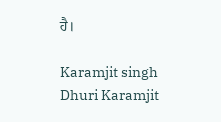ਹੈ।

Karamjit singh Dhuri Karamjit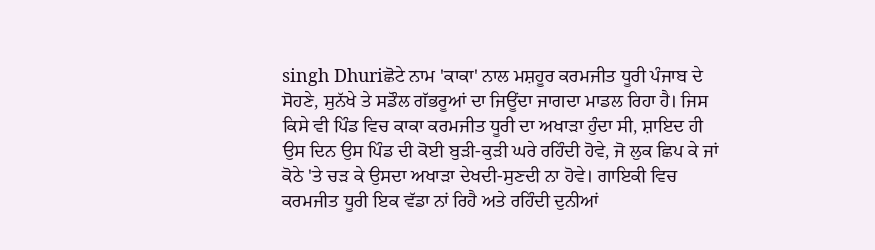singh Dhuriਛੋਟੇ ਨਾਮ 'ਕਾਕਾ' ਨਾਲ ਮਸ਼ਹੂਰ ਕਰਮਜੀਤ ਧੂਰੀ ਪੰਜਾਬ ਦੇ ਸੋਹਣੇ, ਸੁਨੱਖੇ ਤੇ ਸਡੌਲ ਗੱਭਰੂਆਂ ਦਾ ਜਿਊਂਦਾ ਜਾਗਦਾ ਮਾਡਲ ਰਿਹਾ ਹੈ। ਜਿਸ ਕਿਸੇ ਵੀ ਪਿੰਡ ਵਿਚ ਕਾਕਾ ਕਰਮਜੀਤ ਧੂਰੀ ਦਾ ਅਖਾੜਾ ਹੁੰਦਾ ਸੀ, ਸ਼ਾਇਦ ਹੀ ਉਸ ਦਿਨ ਉਸ ਪਿੰਡ ਦੀ ਕੋਈ ਬੁੜੀ-ਕੁੜੀ ਘਰੇ ਰਹਿੰਦੀ ਹੋਵੇ, ਜੋ ਲੁਕ ਛਿਪ ਕੇ ਜਾਂ ਕੋਠੇ 'ਤੇ ਚੜ ਕੇ ਉਸਦਾ ਅਖਾੜਾ ਦੇਖਦੀ-ਸੁਣਦੀ ਨਾ ਹੋਵੇ। ਗਾਇਕੀ ਵਿਚ ਕਰਮਜੀਤ ਧੂਰੀ ਇਕ ਵੱਡਾ ਨਾਂ ਰਿਹੈ ਅਤੇ ਰਹਿੰਦੀ ਦੁਨੀਆਂ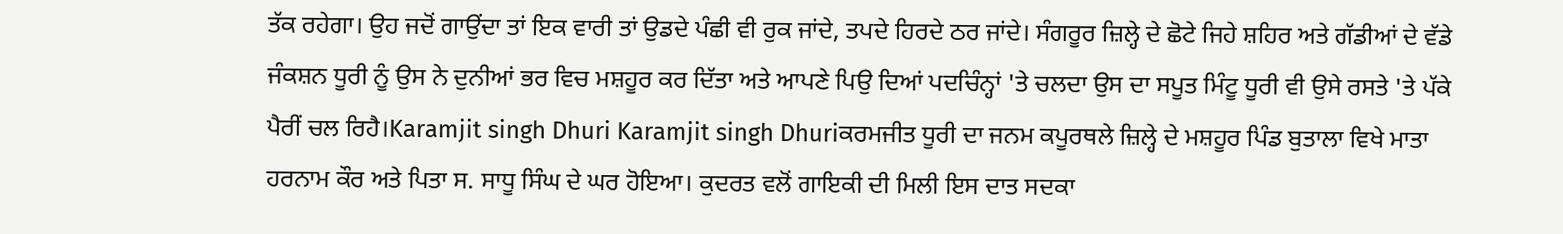ਤੱਕ ਰਹੇਗਾ। ਉਹ ਜਦੋਂ ਗਾਉਂਦਾ ਤਾਂ ਇਕ ਵਾਰੀ ਤਾਂ ਉਡਦੇ ਪੰਛੀ ਵੀ ਰੁਕ ਜਾਂਦੇ, ਤਪਦੇ ਹਿਰਦੇ ਠਰ ਜਾਂਦੇ। ਸੰਗਰੂਰ ਜ਼ਿਲ੍ਹੇ ਦੇ ਛੋਟੇ ਜਿਹੇ ਸ਼ਹਿਰ ਅਤੇ ਗੱਡੀਆਂ ਦੇ ਵੱਡੇ ਜੰਕਸ਼ਨ ਧੂਰੀ ਨੂੰ ਉਸ ਨੇ ਦੁਨੀਆਂ ਭਰ ਵਿਚ ਮਸ਼ਹੂਰ ਕਰ ਦਿੱਤਾ ਅਤੇ ਆਪਣੇ ਪਿਉ ਦਿਆਂ ਪਦਚਿੰਨ੍ਹਾਂ 'ਤੇ ਚਲਦਾ ਉਸ ਦਾ ਸਪੂਤ ਮਿੰਟੂ ਧੂਰੀ ਵੀ ਉਸੇ ਰਸਤੇ 'ਤੇ ਪੱਕੇ ਪੈਰੀਂ ਚਲ ਰਿਹੈ।Karamjit singh Dhuri Karamjit singh Dhuriਕਰਮਜੀਤ ਧੂਰੀ ਦਾ ਜਨਮ ਕਪੂਰਥਲੇ ਜ਼ਿਲ੍ਹੇ ਦੇ ਮਸ਼ਹੂਰ ਪਿੰਡ ਬੁਤਾਲਾ ਵਿਖੇ ਮਾਤਾ ਹਰਨਾਮ ਕੌਰ ਅਤੇ ਪਿਤਾ ਸ. ਸਾਧੂ ਸਿੰਘ ਦੇ ਘਰ ਹੋਇਆ। ਕੁਦਰਤ ਵਲੋਂ ਗਾਇਕੀ ਦੀ ਮਿਲੀ ਇਸ ਦਾਤ ਸਦਕਾ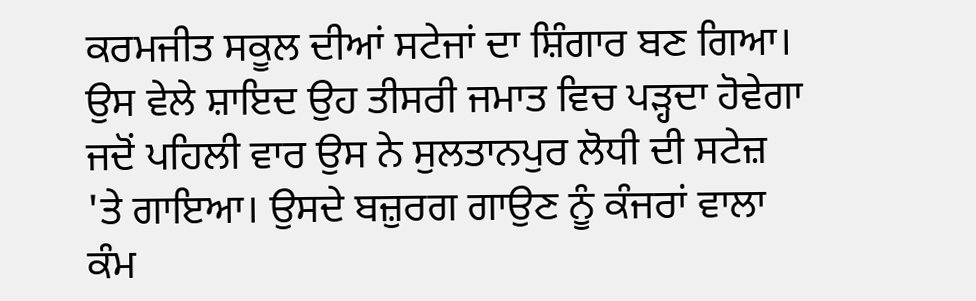ਕਰਮਜੀਤ ਸਕੂਲ ਦੀਆਂ ਸਟੇਜਾਂ ਦਾ ਸ਼ਿੰਗਾਰ ਬਣ ਗਿਆ। ਉਸ ਵੇਲੇ ਸ਼ਾਇਦ ਉਹ ਤੀਸਰੀ ਜਮਾਤ ਵਿਚ ਪੜ੍ਹਦਾ ਹੋਵੇਗਾ ਜਦੋਂ ਪਹਿਲੀ ਵਾਰ ਉਸ ਨੇ ਸੁਲਤਾਨਪੁਰ ਲੋਧੀ ਦੀ ਸਟੇਜ਼ 'ਤੇ ਗਾਇਆ। ਉਸਦੇ ਬਜ਼ੁਰਗ ਗਾਉਣ ਨੂੰ ਕੰਜਰਾਂ ਵਾਲਾ ਕੰਮ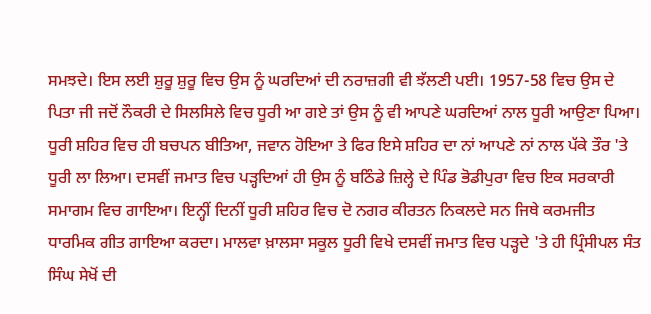ਸਮਝਦੇ। ਇਸ ਲਈ ਸ਼ੁਰੂ ਸ਼ੁਰੂ ਵਿਚ ਉਸ ਨੂੰ ਘਰਦਿਆਂ ਦੀ ਨਰਾਜ਼ਗੀ ਵੀ ਝੱਲਣੀ ਪਈ। 1957-58 ਵਿਚ ਉਸ ਦੇ ਪਿਤਾ ਜੀ ਜਦੋਂ ਨੌਕਰੀ ਦੇ ਸਿਲਸਿਲੇ ਵਿਚ ਧੂਰੀ ਆ ਗਏ ਤਾਂ ਉਸ ਨੂੰ ਵੀ ਆਪਣੇ ਘਰਦਿਆਂ ਨਾਲ ਧੂਰੀ ਆਉਣਾ ਪਿਆ। ਧੂਰੀ ਸ਼ਹਿਰ ਵਿਚ ਹੀ ਬਚਪਨ ਬੀਤਿਆ, ਜਵਾਨ ਹੋਇਆ ਤੇ ਫਿਰ ਇਸੇ ਸ਼ਹਿਰ ਦਾ ਨਾਂ ਆਪਣੇ ਨਾਂ ਨਾਲ ਪੱਕੇ ਤੌਰ 'ਤੇ ਧੂਰੀ ਲਾ ਲਿਆ। ਦਸਵੀਂ ਜਮਾਤ ਵਿਚ ਪੜ੍ਹਦਿਆਂ ਹੀ ਉਸ ਨੂੰ ਬਠਿੰਡੇ ਜ਼ਿਲ੍ਹੇ ਦੇ ਪਿੰਡ ਭੋਡੀਪੁਰਾ ਵਿਚ ਇਕ ਸਰਕਾਰੀ ਸਮਾਗਮ ਵਿਚ ਗਾਇਆ। ਇਨ੍ਹੀਂ ਦਿਨੀਂ ਧੂਰੀ ਸ਼ਹਿਰ ਵਿਚ ਦੋ ਨਗਰ ਕੀਰਤਨ ਨਿਕਲਦੇ ਸਨ ਜਿਥੇ ਕਰਮਜੀਤ ਧਾਰਮਿਕ ਗੀਤ ਗਾਇਆ ਕਰਦਾ। ਮਾਲਵਾ ਖ਼ਾਲਸਾ ਸਕੂਲ ਧੂਰੀ ਵਿਖੇ ਦਸਵੀਂ ਜਮਾਤ ਵਿਚ ਪੜ੍ਹਦੇ 'ਤੇ ਹੀ ਪ੍ਰਿੰਸੀਪਲ ਸੰਤ ਸਿੰਘ ਸੇਖੋਂ ਦੀ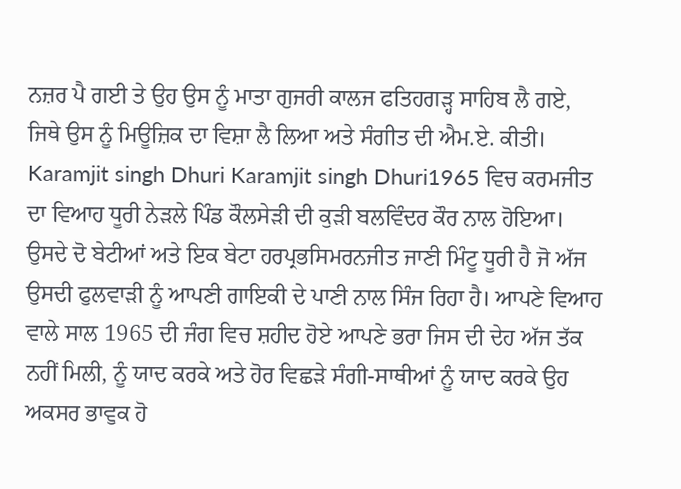ਨਜ਼ਰ ਪੈ ਗਈ ਤੇ ਉਹ ਉਸ ਨੂੰ ਮਾਤਾ ਗੁਜਰੀ ਕਾਲਜ ਫਤਿਹਗੜ੍ਹ ਸਾਹਿਬ ਲੈ ਗਏ, ਜਿਥੇ ਉਸ ਨੂੰ ਮਿਊਜ਼ਿਕ ਦਾ ਵਿਸ਼ਾ ਲੈ ਲਿਆ ਅਤੇ ਸੰਗੀਤ ਦੀ ਐਮ.ਏ. ਕੀਤੀ। Karamjit singh Dhuri Karamjit singh Dhuri1965 ਵਿਚ ਕਰਮਜੀਤ ਦਾ ਵਿਆਹ ਧੂਰੀ ਨੇੜਲੇ ਪਿੰਡ ਕੌਲਸੇੜੀ ਦੀ ਕੁੜੀ ਬਲਵਿੰਦਰ ਕੌਰ ਨਾਲ ਹੋਇਆ। ਉਸਦੇ ਦੋ ਬੇਟੀਆਂ ਅਤੇ ਇਕ ਬੇਟਾ ਹਰਪ੍ਰਭਸਿਮਰਨਜੀਤ ਜਾਣੀ ਮਿੰਟੂ ਧੂਰੀ ਹੈ ਜੋ ਅੱਜ ਉਸਦੀ ਫੁਲਵਾੜੀ ਨੂੰ ਆਪਣੀ ਗਾਇਕੀ ਦੇ ਪਾਣੀ ਨਾਲ ਸਿੰਜ ਰਿਹਾ ਹੈ। ਆਪਣੇ ਵਿਆਹ ਵਾਲੇ ਸਾਲ 1965 ਦੀ ਜੰਗ ਵਿਚ ਸ਼ਹੀਦ ਹੋਏ ਆਪਣੇ ਭਰਾ ਜਿਸ ਦੀ ਦੇਹ ਅੱਜ ਤੱਕ ਨਹੀਂ ਮਿਲੀ, ਨੂੰ ਯਾਦ ਕਰਕੇ ਅਤੇ ਹੋਰ ਵਿਛੜੇ ਸੰਗੀ-ਸਾਥੀਆਂ ਨੂੰ ਯਾਦ ਕਰਕੇ ਉਹ ਅਕਸਰ ਭਾਵੁਕ ਹੋ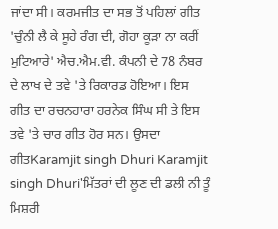ਜਾਂਦਾ ਸੀ। ਕਰਮਜੀਤ ਦਾ ਸਭ ਤੋਂ ਪਹਿਲਾਂ ਗੀਤ 'ਚੁੰਨੀ ਲੈ ਕੇ ਸੂਹੇ ਰੰਗ ਦੀ, ਗੋਹਾ ਕੂੜਾ ਨਾ ਕਰੀਂ ਮੁਟਿਆਰੇ' ਐਚ.ਐਮ.ਵੀ. ਕੰਪਨੀ ਦੇ 78 ਨੰਬਰ ਦੇ ਲਾਖ ਦੇ ਤਵੇ 'ਤੇ ਰਿਕਾਰਡ ਹੋਇਆ। ਇਸ ਗੀਤ ਦਾ ਰਚਨਹਾਰਾ ਹਰਨੇਕ ਸਿੰਘ ਸੀ ਤੇ ਇਸ ਤਵੇ 'ਤੇ ਚਾਰ ਗੀਤ ਹੋਰ ਸਨ। ਉਸਦਾ ਗੀਤKaramjit singh Dhuri Karamjit singh Dhuri'ਮਿੱਤਰਾਂ ਦੀ ਲੂਣ ਦੀ ਡਲੀ ਨੀ ਤੂੰ ਮਿਸ਼ਰੀ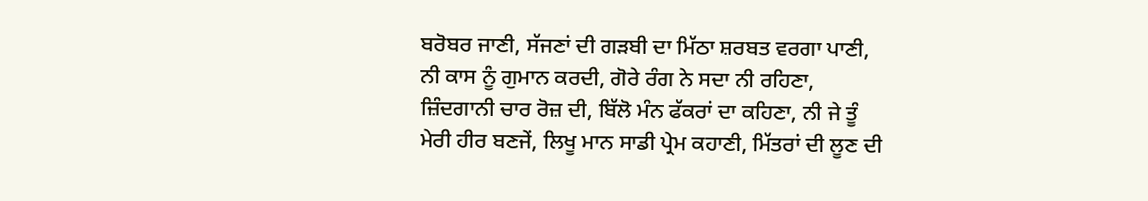ਬਰੋਬਰ ਜਾਣੀ, ਸੱਜਣਾਂ ਦੀ ਗੜਬੀ ਦਾ ਮਿੱਠਾ ਸ਼ਰਬਤ ਵਰਗਾ ਪਾਣੀ, ਨੀ ਕਾਸ ਨੂੰ ਗੁਮਾਨ ਕਰਦੀ, ਗੋਰੇ ਰੰਗ ਨੇ ਸਦਾ ਨੀ ਰਹਿਣਾ, ਜ਼ਿੰਦਗਾਨੀ ਚਾਰ ਰੋਜ਼ ਦੀ, ਬਿੱਲੋ ਮੰਨ ਫੱਕਰਾਂ ਦਾ ਕਹਿਣਾ, ਨੀ ਜੇ ਤੂੰ ਮੇਰੀ ਹੀਰ ਬਣਜੇਂ, ਲਿਖੂ ਮਾਨ ਸਾਡੀ ਪ੍ਰੇਮ ਕਹਾਣੀ, ਮਿੱਤਰਾਂ ਦੀ ਲੂਣ ਦੀ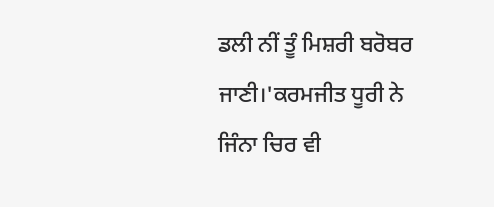ਡਲੀ ਨੀਂ ਤੂੰ ਮਿਸ਼ਰੀ ਬਰੋਬਰ ਜਾਣੀ।'ਕਰਮਜੀਤ ਧੂਰੀ ਨੇ ਜਿੰਨਾ ਚਿਰ ਵੀ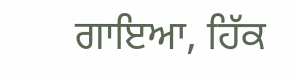ਗਾਇਆ, ਹਿੱਕ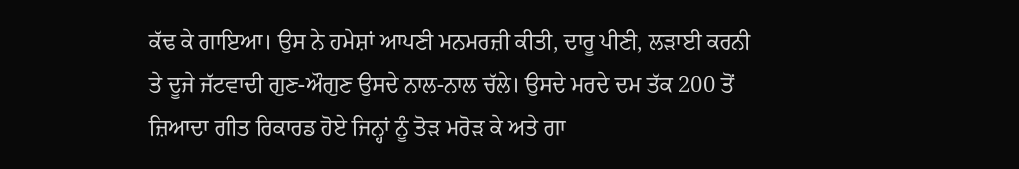ਕੱਢ ਕੇ ਗਾਇਆ। ਉਸ ਨੇ ਹਮੇਸ਼ਾਂ ਆਪਣੀ ਮਨਮਰਜ਼ੀ ਕੀਤੀ, ਦਾਰੂ ਪੀਣੀ, ਲੜਾਈ ਕਰਨੀ ਤੇ ਦੂਜੇ ਜੱਟਵਾਦੀ ਗੁਣ-ਔਗੁਣ ਉਸਦੇ ਨਾਲ-ਨਾਲ ਚੱਲੇ। ਉਸਦੇ ਮਰਦੇ ਦਮ ਤੱਕ 200 ਤੋਂ ਜ਼ਿਆਦਾ ਗੀਤ ਰਿਕਾਰਡ ਹੋਏ ਜਿਨ੍ਹਾਂ ਨੂੰ ਤੋੜ ਮਰੋੜ ਕੇ ਅਤੇ ਗਾ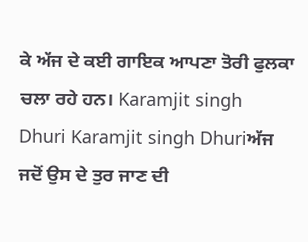ਕੇ ਅੱਜ ਦੇ ਕਈ ਗਾਇਕ ਆਪਣਾ ਤੋਰੀ ਫੁਲਕਾ ਚਲਾ ਰਹੇ ਹਨ। Karamjit singh Dhuri Karamjit singh Dhuriਅੱਜ ਜਦੋਂ ਉਸ ਦੇ ਤੁਰ ਜਾਣ ਦੀ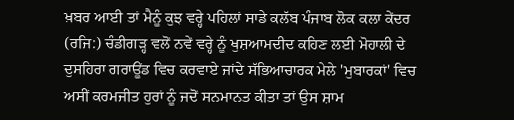ਖ਼ਬਰ ਆਈ ਤਾਂ ਮੈਨੂੰ ਕੁਝ ਵਰ੍ਹੇ ਪਹਿਲਾਂ ਸਾਡੇ ਕਲੱਬ ਪੰਜਾਬ ਲੋਕ ਕਲਾ ਕੇਂਦਰ (ਰਜਿ:) ਚੰਡੀਗੜ੍ਹ ਵਲੋਂ ਨਵੇਂ ਵਰ੍ਹੇ ਨੂੰ ਖੁਸ਼ਆਮਦੀਦ ਕਹਿਣ ਲਈ ਮੋਹਾਲੀ ਦੇ ਦੁਸਹਿਰਾ ਗਰਾਊਂਡ ਵਿਚ ਕਰਵਾਏ ਜਾਂਦੇ ਸੱਭਿਆਚਾਰਕ ਮੇਲੇ 'ਮੁਬਾਰਕਾਂ' ਵਿਚ ਅਸੀਂ ਕਰਮਜੀਤ ਹੁਰਾਂ ਨੂੰ ਜਦੋਂ ਸਨਮਾਨਤ ਕੀਤਾ ਤਾਂ ਉਸ ਸ਼ਾਮ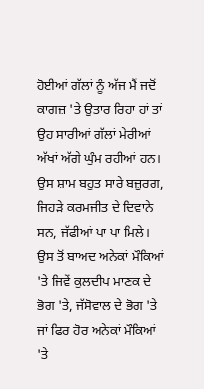ਹੋਈਆਂ ਗੱਲਾਂ ਨੂੰ ਅੱਜ ਮੈਂ ਜਦੋਂ ਕਾਗਜ਼ 'ਤੇ ਉਤਾਰ ਰਿਹਾ ਹਾਂ ਤਾਂ ਉਹ ਸਾਰੀਆਂ ਗੱਲਾਂ ਮੇਰੀਆਂ ਅੱਖਾਂ ਅੱਗੇ ਘੁੰਮ ਰਹੀਆਂ ਹਨ। ਉਸ ਸ਼ਾਮ ਬਹੁਤ ਸਾਰੇ ਬਜ਼ੁਰਗ, ਜਿਹੜੇ ਕਰਮਜੀਤ ਦੇ ਦਿਵਾਨੇ ਸਨ, ਜੱਫੀਆਂ ਪਾ ਪਾ ਮਿਲੇ। ਉਸ ਤੋਂ ਬਾਅਦ ਅਨੇਕਾਂ ਮੌਕਿਆਂ 'ਤੇ ਜਿਵੇਂ ਕੁਲਦੀਪ ਮਾਣਕ ਦੇ ਭੋਗ 'ਤੇ, ਜੱਸੋਵਾਲ ਦੇ ਭੋਗ 'ਤੇ ਜਾਂ ਫਿਰ ਹੋਰ ਅਨੇਕਾਂ ਮੌਕਿਆਂ 'ਤੇ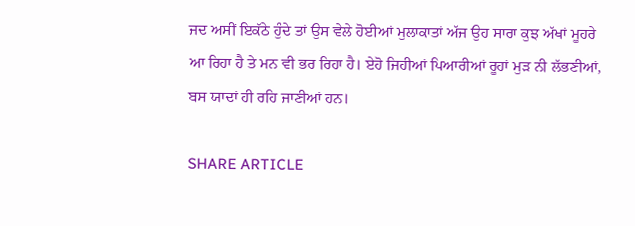ਜਦ ਅਸੀਂ ਇਕੱਠੇ ਹੁੰਦੇ ਤਾਂ ਉਸ ਵੇਲੇ ਹੋਈਆਂ ਮੁਲਾਕਾਤਾਂ ਅੱਜ ਉਹ ਸਾਰਾ ਕੁਝ ਅੱਖਾਂ ਮੂਹਰੇ ਆ ਰਿਹਾ ਹੈ ਤੇ ਮਨ ਵੀ ਭਰ ਰਿਹਾ ਹੈ। ਏਹੋ ਜਿਹੀਆਂ ਪਿਆਰੀਆਂ ਰੂਹਾਂ ਮੁੜ ਨੀ ਲੱਭਣੀਆਂ, ਬਸ ਯਾਦਾਂ ਹੀ ਰਹਿ ਜਾਣੀਆਂ ਹਨ।

SHARE ARTICLE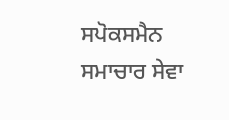ਸਪੋਕਸਮੈਨ ਸਮਾਚਾਰ ਸੇਵਾ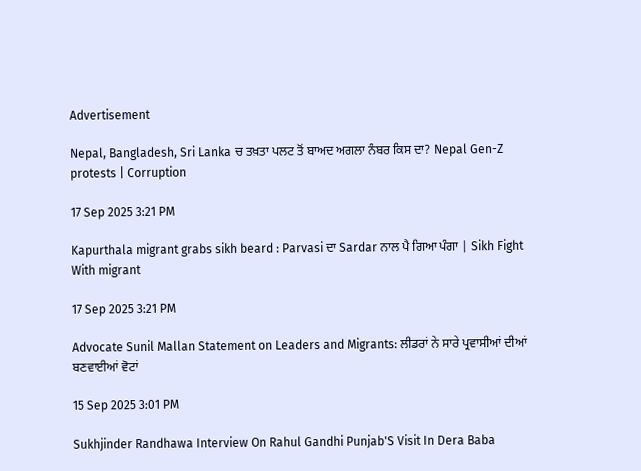Advertisement

Nepal, Bangladesh, Sri Lanka ਚ ਤਖ਼ਤਾ ਪਲਟ ਤੋਂ ਬਾਅਦ ਅਗਲਾ ਨੰਬਰ ਕਿਸ ਦਾ? Nepal Gen-Z protests | Corruption

17 Sep 2025 3:21 PM

Kapurthala migrant grabs sikh beard : Parvasi ਦਾ Sardar ਨਾਲ ਪੈ ਗਿਆ ਪੰਗਾ | Sikh Fight With migrant

17 Sep 2025 3:21 PM

Advocate Sunil Mallan Statement on Leaders and Migrants: ਲੀਡਰਾਂ ਨੇ ਸਾਰੇ ਪ੍ਰਵਾਸੀਆਂ ਦੀਆਂ ਬਣਵਾਈਆਂ ਵੋਟਾਂ

15 Sep 2025 3:01 PM

Sukhjinder Randhawa Interview On Rahul Gandhi Punjab'S Visit In Dera Baba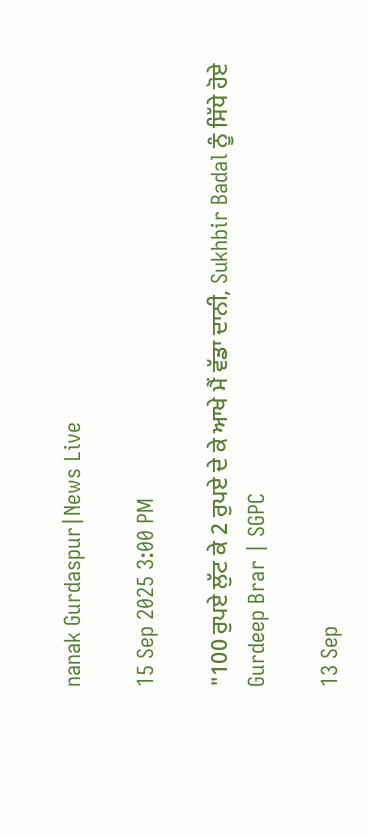nanak Gurdaspur|News Live

15 Sep 2025 3:00 PM

"100 ਰੁਪਏ ਲੁੱਟ ਕੇ 2 ਰੁਪਏ ਦੇ ਕੇ ਆਖੇ ਮੈਂ ਵੱਡਾ ਦਾਨੀ, Sukhbir Badal ਨੂੰ ਸਿੱਧੇ ਹੋਏ Gurdeep Brar | SGPC

13 Sep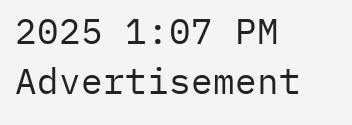2025 1:07 PM
Advertisement